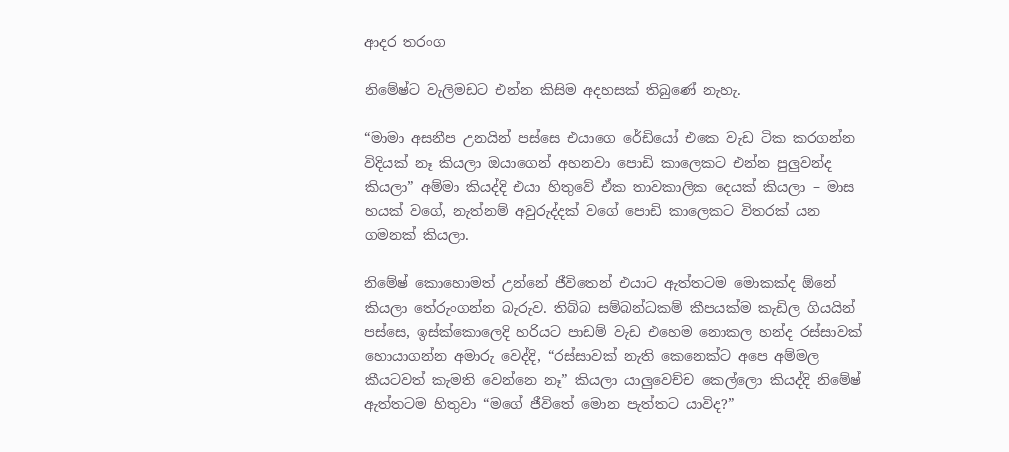ආදර තරංග

නිමේෂ්ට වැලිමඩට එන්න කිසිම අදහසක් තිබුණේ නැහැ.

“මාමා අසනීප උනයින් පස්සෙ එයාගෙ රේඩියෝ එකෙ වැඩ ටික කරගන්න විදියක් නෑ කියලා ඔයාගෙන් අහනවා පොඩි කාලෙකට එන්න පුලුවන්ද කියලා” අම්මා කියද්දි එයා හිතුවේ ඒක තාවකාලික දෙයක් කියලා – මාස හයක් වගේ, නැත්නම් අවුරුද්දක් වගේ පොඩි කාලෙකට විතරක් යන ගමනක් කියලා.

නිමේෂ් කොහොමත් උන්නේ ජීවිතෙන් එයාට ඇත්තටම මොකක්ද ඕනේ කියලා තේරුංගන්න බැරුව. තිබ්බ සම්බන්ධකම් කීපයක්ම කැඩිල ගියයින් පස්සෙ, ඉස්ක්කොලෙදි හරියට පාඩම් වැඩ එහෙම නොකල හන්ද රස්සාවක් හොයාගන්න අමාරු වෙද්දි, “රස්සාවක් නැති කෙනෙක්ට අපෙ අම්මල කීයටවත් කැමති වෙන්නෙ නෑ” කියලා යාලුවෙච්ච කෙල්ලො කියද්දි නිමේෂ් ඇත්තටම හිතුවා “මගේ ජීවිතේ මොන පැත්තට යාවිද?”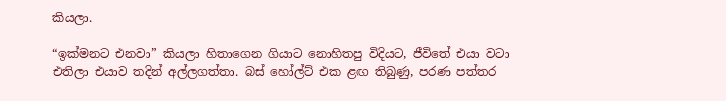කියලා.

“ඉක්මනට එනවා” කියලා හිතාගෙන ගියාට නොහිතපු විදියට, ජීවිතේ එයා වටා එතිලා එයාව තදින් අල්ලගත්තා. බස් හෝල්ට් එක ළඟ තිබුණු, පරණ පත්තර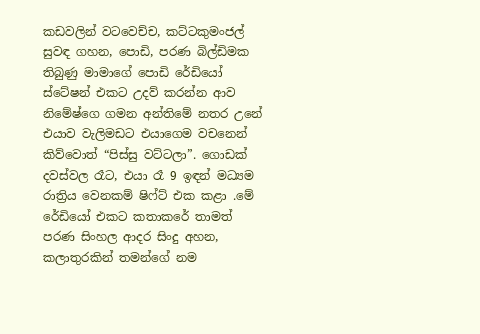කඩවලින් වටවෙච්ච, කට්ටකුමංජල් සුවඳ ගහන, පොඩි, පරණ බිල්ඩිමක තිබුණු මාමාගේ පොඩි රේඩියෝ ස්ටේෂන් එකට උදව් කරන්න ආව නිමේෂ්ගෙ ගමන අන්තිමේ නතර උනේ එයාව වැලිමඩට එයාගෙම වචනෙන් කිව්වොත් “පිස්සු වට්ටලා”. ගොඩක් දවස්වල රෑට, එයා රෑ 9 ඉඳන් මධ්‍යම රාත්‍රිය වෙනකම් ෂිෆ්ට් එක කළා .මේ රේඩියෝ එකට කතාකරේ තාමත් පරණ සිංහල ආදර සිංදු අහන, කලාතුරකින් තමන්ගේ නම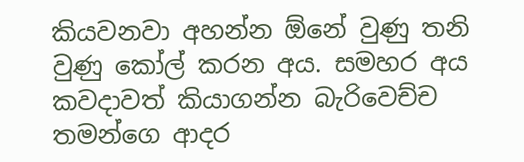කියවනවා අහන්න ඕනේ වුණු තනි වුණු කෝල් කරන අය. සමහර අය කවදාවත් කියාගන්න බැරිවෙච්ච තමන්ගෙ ආදර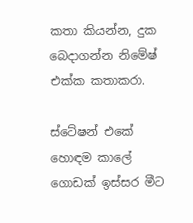කතා කියන්න, දුක බෙදාගන්න නිමේෂ් එක්ක කතාකරා.

ස්ටේෂන් එකේ හොඳම කාලේ ගොඩක් ඉස්සර මීට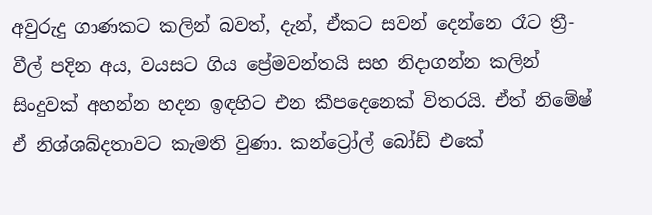අවුරුදු ගාණකට කලින් බවත්, දැන්, ඒකට සවන් දෙන්නෙ රෑට ත්‍රී-වීල් පදින අය, වයසට ගිය ප්‍රේමවන්තයි සහ නිදාගන්න කලින් සිංදුවක් අහන්න හදන ඉඳහිට එන කීපදෙනෙක් විතරයි. ඒත් නිමේෂ් ඒ නිශ්ශබ්දතාවට කැමති වුණා. කන්ට්‍රෝල් බෝඩ් එකේ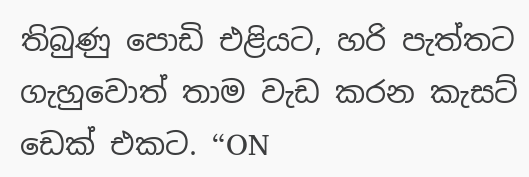තිබුණු පොඩි එළියට, හරි පැත්තට ගැහුවොත් තාම වැඩ කරන කැසට් ඩෙක් එකට. “ON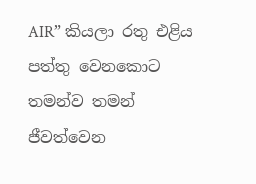AIR” කියලා රතු එළිය පත්තු වෙනකොට තමන්ව තමන් ජීවත්වෙන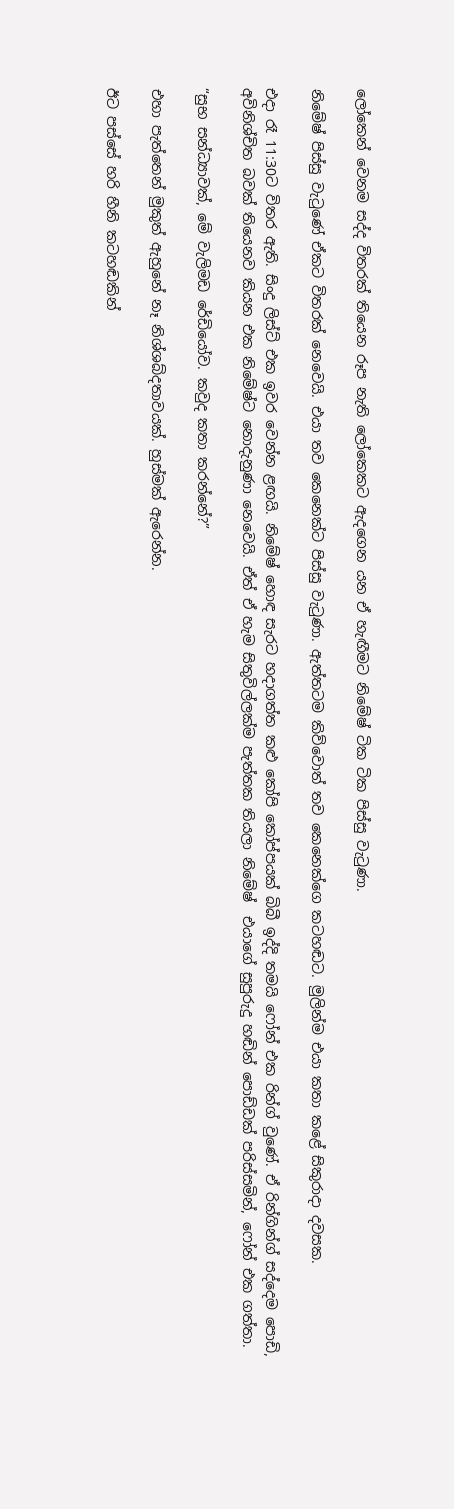ලෝකෙන් වෙනම සද්ද විතරක් තියෙන රූප නැති ලෝකෙකට ඇදගෙන යන ඒ හැඟීමට නිමේෂ් ටික ටික පිස්සු වැටුණා.

නිමේෂ් පිස්සු වැටුණේ ඒකට විතරක් නෙවෙයි. එයා තව කෙනෙක්ට පිස්සු වැටුණා. ඇත්තටම කිව්වොත් තව කෙනෙක්ගෙ කටහඬට. මුලින්ම එයා කතා කළේ සිකුරාදා දවසක.

එදා රෑ 11:30ට විතර ඇති. සිංදු ලිස්ට් එක ඉවර වෙන්න ළඟයි. නිමේෂ් හොඳ සැරට හදාගත්ත කළු කෝපි කෝප්පයක් බිබී ඉද්දි තමයි ෆෝන් එක රින්ග් වුණේ. ඒ රින්ගින්ග් සද්දෙම පොඩි, අවිනිශ්චිත බවක් තියෙනව කියන එක නිමේෂ්ට නොදැනුණා නෙවෙයි. ඒත් ඒ හැම සිතුවිල්ලක්ම පැත්තක තියලා නිමේෂ්  එයාගේ සුපුරුදු හඬින් පොඩ්ඩක් පරිස්සමින්, ෆෝන් එක ගත්තා.

“සුභ සන්ධ්‍යාවක්, මේ වැලිමඩ රේඩියෝව. කවුද කතා කරන්නේ?”

එහා පැත්තෙන් මුකුත් ඇහුනේ නෑ නිශ්ශබ්දතාවයක්. හුස්මක් ඇරෙන්න.

ඊට පස්සේ හරි හීනි කටහඬකින්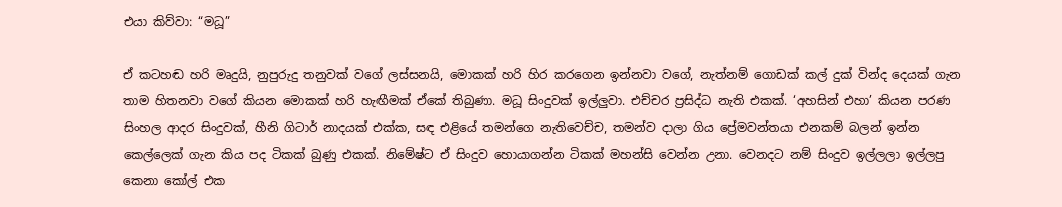එයා කිව්වා: “මධූ”

ඒ කටහඬ හරි මෘදුයි, නුපුරුදු තනුවක් වගේ ලස්සනයි, මොකක් හරි හිර කරගෙන ඉන්නවා වගේ, නැත්නම් ගොඩක් කල් දුක් වින්ද දෙයක් ගැන තාම හිතනවා වගේ කියන මොකක් හරි හැඟීමක් ඒකේ තිබුණා. මධූ සිංදුවක් ඉල්ලුවා. එච්චර ප්‍රසිද්ධ නැති එකක්. ‘අහසින් එහා’ කියන පරණ සිංහල ආදර සිංදුවක්, හීනි ගිටාර් නාදයක් එක්ක, සඳ එළියේ තමන්ගෙ නැතිවෙච්ච, තමන්ව දාලා ගිය ප්‍රේමවන්තයා එනකම් බලන් ඉන්න කෙල්ලෙක් ගැන කිය පද ටිකක් බුණු එකක්. නිමේෂ්ට ඒ සිංදුව හොයාගන්න ටිකක් මහන්සි වෙන්න උනා. වෙනදට නම් සිංදුව ඉල්ලලා ඉල්ලපු කෙනා කෝල් එක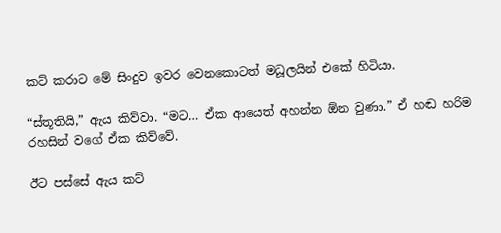කට් කරාට මේ සිංදුව ඉවර වෙනකොටත් මධූලයින් එකේ හිටියා.

“ස්තූතියි,” ඇය කිව්වා. “මට… ඒක ආයෙත් අහන්න ඕන වුණා.” ඒ හඬ හරිම රහසින් වගේ ඒක කිව්වේ.

ඊට පස්සේ ඇය කට්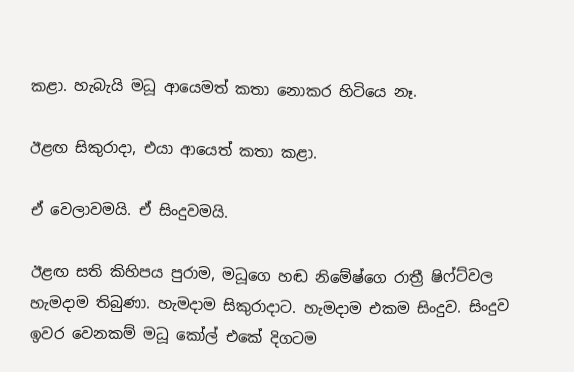කළා. හැබැයි මධූ ආයෙමත් කතා නොකර හිටියෙ නෑ.

ඊළඟ සිකුරාදා, එයා ආයෙත් කතා කළා.

ඒ වෙලාවමයි. ඒ සිංදුවමයි.

ඊළඟ සති කිහිපය පුරාම, මධූගෙ හඬ නිමේෂ්ගෙ රාත්‍රී ෂිෆ්ට්වල හැමදාම තිබුණා. හැමදාම සිකුරාදාට. හැමදාම එකම සිංදුව. සිංදුව ඉවර වෙනකම් මධූ කෝල් එකේ දිගටම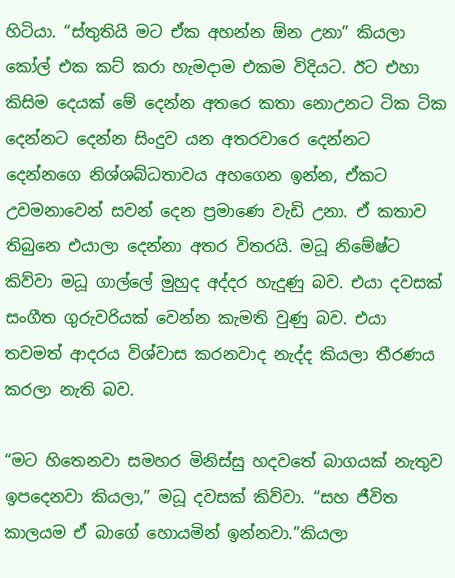හිටියා. “ස්තුතියි මට ඒක අහන්න ඕන උනා” කියලා කෝල් එක කට් කරා හැමදාම එකම විදියට. ඊට එහා කිසිම දෙයක් මේ දෙන්න අතරෙ කතා නොඋනට ටික ටික දෙන්නට දෙන්න සිංදුව යන අතරවාරෙ දෙන්නට දෙන්නගෙ නිශ්ශබ්ධතාවය අහගෙන ඉන්න, ඒකට උවමනාවෙන් සවන් දෙන ප්‍රමාණෙ වැඩි උනා. ඒ කතාව තිබුනෙ එයාලා දෙන්නා අතර විතරයි. මධූ නිමේෂ්ට කිව්වා මධූ ගාල්ලේ මුහුද අද්දර හැදුණු බව. එයා දවසක් සංගීත ගුරුවරියක් වෙන්න කැමති වුණු බව. එයා තවමත් ආදරය විශ්වාස කරනවාද නැද්ද කියලා තීරණය කරලා නැති බව.

“මට හිතෙනවා සමහර මිනිස්සු හදවතේ බාගයක් නැතුව ඉපදෙනවා කියලා,” මධූ දවසක් කිව්වා. “සහ ජීවිත කාලයම ඒ බාගේ හොයමින් ඉන්නවා.”කියලා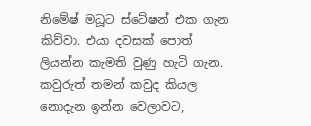නිමේෂ් මධූට ස්ටේෂන් එක ගැන කිව්වා. එයා දවසක් පොත් ලියන්න කැමති වුණු හැටි ගැන. කවුරුත් තමන් කවුද කියල නොදැන ඉන්න වෙලාවට,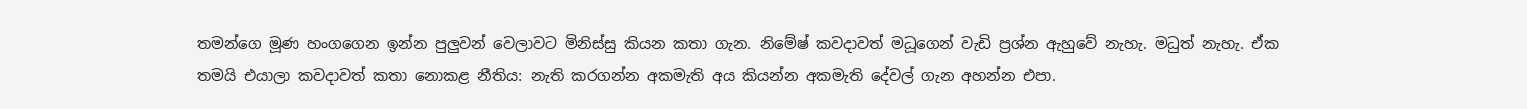තමන්ගෙ මූණ හංගගෙන ඉන්න පුලුවන් වෙලාවට මිනිස්සු කියන කතා ගැන. නිමේෂ් කවදාවත් මධූගෙන් වැඩි ප්‍රශ්න ඇහුවේ නැහැ. මධුත් නැහැ. ඒක තමයි එයාලා කවදාවත් කතා නොකළ නීතිය: නැති කරගන්න අකමැති අය කියන්න අකමැති දේවල් ගැන අහන්න එපා.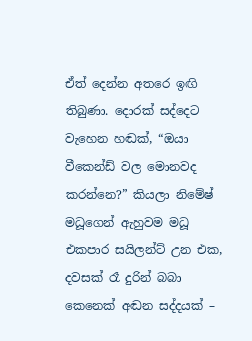ඒත් දෙන්න අතරෙ ඉඟි තිබුණා. දොරක් සද්දෙට වැහෙන හඬක්, “ඔයා වීකෙන්ඩ් වල මොනවද කරන්නෙ?” කියලා නිමේෂ් මධූගෙන් ඇහුවම මධූ එකපාර සයිලන්ට් උන එක, දවසක් රෑ දුරින් බබා කෙනෙක් අඬන සද්දයක් –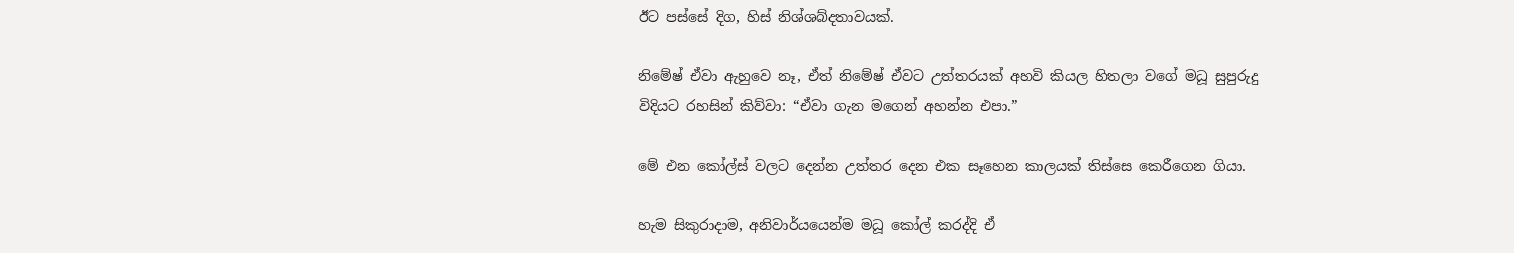ඊට පස්සේ දිග, හිස් නිශ්ශබ්දතාවයක්.

නිමේෂ් ඒවා ඇහුවෙ නෑ, ඒත් නිමේෂ් ඒවට උත්තරයක් අහවි කියල හිතලා වගේ මධූ සුපුරුදු විදියට රහසින් කිව්වා: “ඒවා ගැන මගෙන් අහන්න එපා.”

මේ එන කෝල්ස් වලට දෙන්න උත්තර දෙන එක සෑහෙන කාලයක් තිස්සෙ කෙරීගෙන ගියා.

හැම සිකුරාදාම, අනිවාර්යයෙන්ම මධූ කෝල් කරද්දි ඒ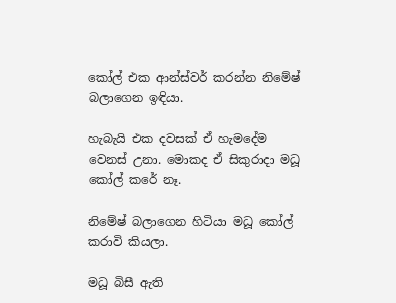කෝල් එක ආන්ස්වර් කරන්න නිමේෂ් බලාගෙන ඉඳියා.

හැබැයි එක දවසක් ඒ හැමදේම වෙනස් උනා. මොකද ඒ සිකුරාදා මධූ කෝල් කරේ නෑ.

නිමේෂ් බලාගෙන හිටියා මධූ කෝල් කරාවි කියලා.

මධූ බිසී ඇති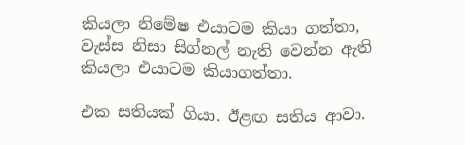කියලා නිමේෂ එයාටම කියා ගත්තා, වැස්ස නිසා සිග්නල් නැති වෙන්න ඇති කියලා එයාටම කියාගත්තා.

එක සතියක් ගියා. ඊළඟ සතිය ආවා.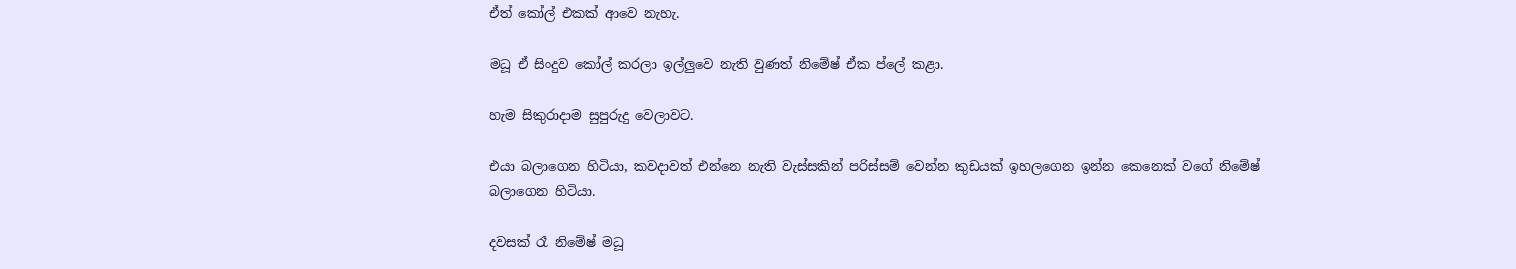ඒත් කෝල් එකක් ආවෙ නැහැ.

මධූ ඒ සිංදුව කෝල් කරලා ඉල්ලුවෙ නැති වුණත් නිමේෂ් ඒක ප්ලේ කළා.

හැම සිකුරාදාම සුපුරුදු වෙලාවට.

එයා බලාගෙන හිටියා, කවදාවත් එන්නෙ නැති වැස්සකින් පරිස්සම් වෙන්න කුඩයක් ඉහලගෙන ඉන්න කෙනෙක් වගේ නිමේෂ් බලාගෙන හිටියා.

දවසක් රෑ නිමේෂ් මධූ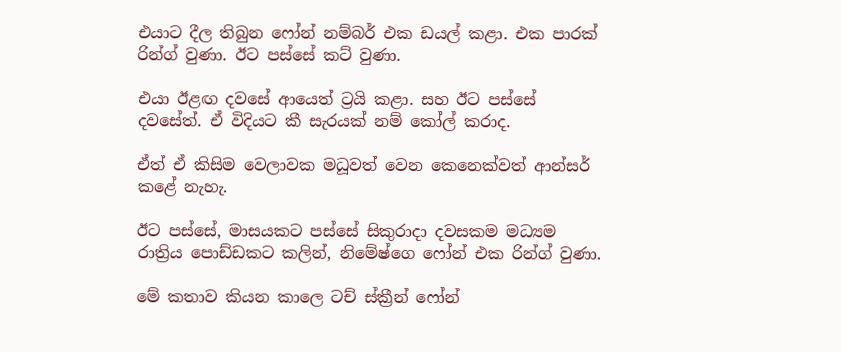එයාට දීල තිබුන ෆෝන් නම්බර් එක ඩයල් කළා. එක පාරක් රින්ග් වුණා. ඊට පස්සේ කට් වුණා.

එයා ඊළඟ දවසේ ආයෙත් ට්‍රයි කළා. සහ ඊට පස්සේ දවසේත්. ඒ විදියට කී සැරයක් නම් කෝල් කරාද.

ඒත් ඒ කිසිම වෙලාවක මධූවත් වෙන කෙනෙක්වත් ආන්සර් කළේ නැහැ.

ඊට පස්සේ, මාසයකට පස්සේ සිකුරාදා දවසකම මධ්‍යම රාත්‍රිය පොඩ්ඩකට කලින්, නිමේෂ්ගෙ ෆෝන් එක රින්ග් වුණා.

මේ කතාව කියන කාලෙ ටච් ස්ක්‍රීන් ෆෝන්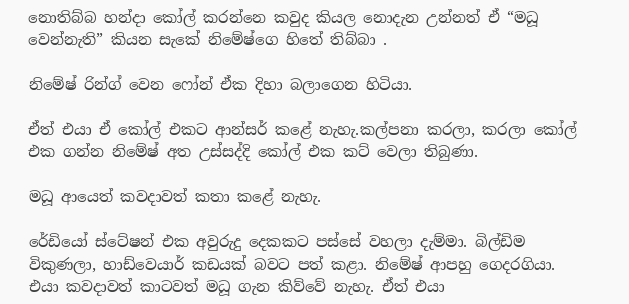නොතිබ්බ හන්දා කෝල් කරන්නෙ කවුද කියල නොදැන උන්නත් ඒ “මධූ වෙන්නැති” කියන සැකේ නිමේෂ්ගෙ හිතේ තිබ්බා .

නිමේෂ් රින්ග් වෙන ෆෝන් ඒක දිහා බලාගෙන හිටියා.

ඒත් එයා ඒ කෝල් එකට ආන්සර් කළේ නැහැ.කල්පනා කරලා, කරලා කෝල් එක ගන්න නිමේෂ් අත උස්සද්දි කෝල් එක කට් වෙලා තිබුණා.

මධූ ආයෙත් කවදාවත් කතා කළේ නැහැ.

රේඩියෝ ස්ටේෂන් එක අවුරුදු දෙකකට පස්සේ වහලා දැම්මා. බිල්ඩිම විකුණලා, හාඩ්වෙයාර් කඩයක් බවට පත් කළා. නිමේෂ් ආපහු ගෙදරගියා. එයා කවදාවත් කාටවත් මධූ ගැන කිව්වේ නැහැ. ඒත් එයා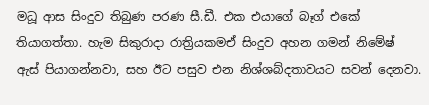මධූ ආස සිංදුව තිබුණ පරණ සී.ඩී. එක එයාගේ බෑග් එකේ තියාගත්තා. හැම සිකුරාදා රාත්‍රියකමඒ සිංදුව අහන ගමන් නිමේෂ් ඇස් පියාගන්නවා, සහ ඊට පසුව එන නිශ්ශබ්දතාවයට සවන් දෙනවා.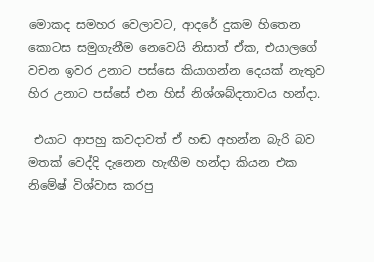මොකද සමහර වෙලාවට, ආදරේ දුකම හිතෙන කොටස සමුගැනීම නෙවෙයි නිසාත් ඒක, එයාලගේ වචන ඉවර උනාට පස්සෙ කියාගන්න දෙයක් නැතුව හිර උනාට පස්සේ එන හිස් නිශ්ශබ්දතාවය හන්දා.

 එයාට ආපහු කවදාවත් ඒ හඬ අහන්න බැරි බව මතක් වෙද්දි දැනෙන හැඟීම හන්දා කියන එක නිමේෂ් විශ්වාස කරපු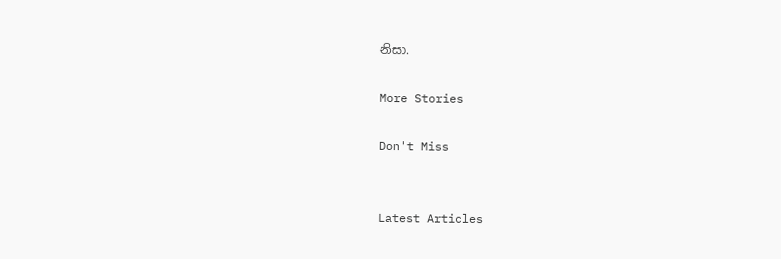නිසා.

More Stories

Don't Miss


Latest Articles